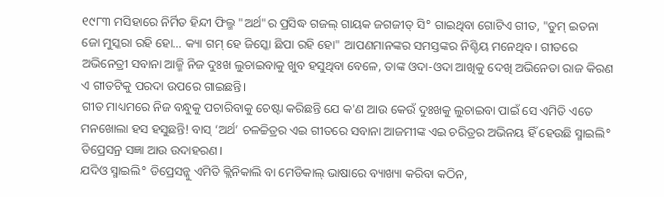୧୯୮୩ ମସିହାରେ ନିର୍ମିତ ହିନ୍ଦୀ ଫିଲ୍ମ "ଅର୍ଥ"ର ପ୍ରସିଦ୍ଧ ଗଜଲ୍ ଗାୟକ ଜଗଜୀତ୍ ସି° ଗାଇଥିବା ଗୋଟିଏ ଗୀତ, "ତୁମ୍ ଇତନା ଜୋ ମୁସ୍କରା ରହି ହୋ… କ୍ୟା ଗମ୍ ହେ ଜିସ୍କୋ ଛିପା ରହି ହୋ" ଆପଣମାନଙ୍କର ସମସ୍ତଙ୍କର ନିଶ୍ଚିୟ ମନେଥିବ। ଗୀତରେ ଅଭିନେତ୍ରୀ ସବାନା ଆଜ୍ମି ନିଜ ଦୁଃଖ ଲୁଚାଇବାକୁ ଖୁବ ହସୁଥିବା ବେଳେ, ତାଙ୍କ ଓଦା-ଓଦା ଆଖିକୁ ଦେଖି ଅଭିନେତା ରାଜ କିରଣ ଏ ଗୀତଟିକୁ ପରଦା ଉପରେ ଗାଇଛନ୍ତି।
ଗୀତ ମାଧ୍ୟମରେ ନିଜ ବନ୍ଧୁକୁ ପଚାରିବାକୁ ଚେଷ୍ଟା କରିଛନ୍ତି ଯେ କ'ଣ ଆଉ କେଉଁ ଦୁଃଖକୁ ଲୁଚାଇବା ପାଇଁ ସେ ଏମିତି ଏତେ ମନଖୋଲା ହସ ହସୁଛନ୍ତି! ବାସ୍ ‘ଅର୍ଥ’ ଚଳଚ୍ଚିତ୍ରର ଏଇ ଗୀତରେ ସବାନା ଆଜମୀଙ୍କ ଏଇ ଚରିତ୍ରର ଅଭିନୟ ହିଁ ହେଉଛି ସ୍ମାଇଲି° ଡିପ୍ରେସନ୍ର ସଜ୍ଞା ଆଉ ଉଦାହରଣ।
ଯଦିଓ ସ୍ମାଇଲି° ଡିପ୍ରେସନ୍କୁ ଏମିତି କ୍ଲିନିକାଲି ବା ମେଡିକାଲ୍ ଭାଷାରେ ବ୍ୟାଖ୍ୟା କରିବା କଠିନ,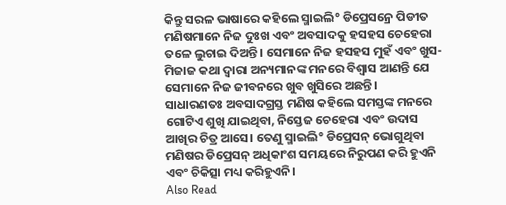କିନ୍ତୁ ସରଳ ଭାଷାରେ କହିଲେ ସ୍ମାଇଲି° ଡିପ୍ରେସନ୍ରେ ପିଡୀତ ମଣିଷମାନେ ନିଜ ଦୁଃଖ ଏବଂ ଅବସାଦକୁ ହସହସ ଚେହେରା ତଳେ ଲୁଚାଇ ଦିଅନ୍ତି। ସେମାନେ ନିଜ ହସହସ ମୁହଁ ଏବଂ ଖୁସ-ମିଜାଜ କଥା ଦ୍ୱାରା ଅନ୍ୟମାନଙ୍କ ମନରେ ବିଶ୍ୱାସ ଆଣନ୍ତି ଯେ ସେମାନେ ନିଜ ଜୀବନରେ ଖୁବ ଖୁସିରେ ଅଛନ୍ତି।
ସାଧାରଣତଃ ଅବସାଦଗ୍ରସ୍ତ ମଣିଷ କହିଲେ ସମସ୍ତଙ୍କ ମନରେ ଗୋଟିଏ ଶୁଖି ଯାଇଥିବା, ନିସ୍ତେଜ ଚେହେରା ଏବଂ ଉଦାସ ଆଖିର ଚିତ୍ର ଆସେ। ତେଣୁ ସ୍ମାଇଲି° ଡିପ୍ରେସନ୍ ଭୋଗୁଥିବା ମଣିଷର ଡିପ୍ରେସନ୍ ଅଧିକାଂଶ ସମୟରେ ନିରୁପଣ କରି ହୁଏନି ଏବଂ ଚିକିତ୍ସା ମଧ୍ୟ କରିହୁଏନି।
Also Read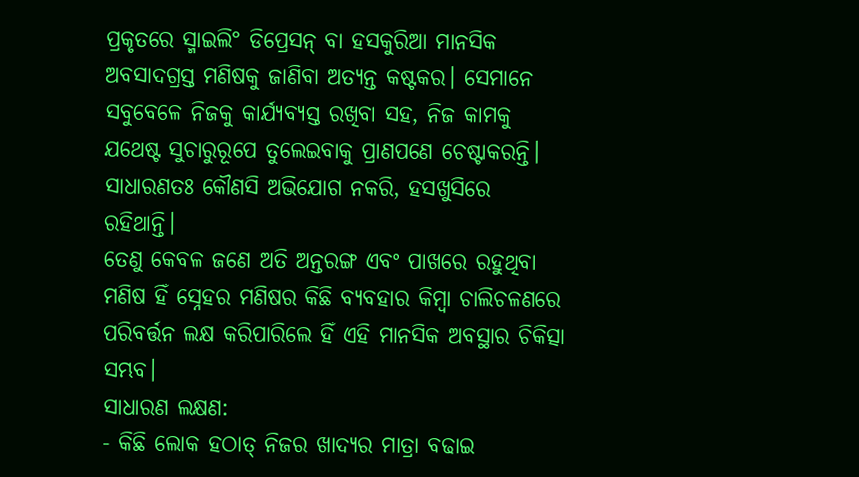ପ୍ରକୃତରେ ସ୍ମାଇଲି° ଡିପ୍ରେସନ୍ ବା ହସକୁରିଆ ମାନସିକ ଅବସାଦଗ୍ରସ୍ତ ମଣିଷକୁ ଜାଣିବା ଅତ୍ୟନ୍ତ କଷ୍ଟକର। ସେମାନେ ସବୁବେଳେ ନିଜକୁ କାର୍ଯ୍ୟବ୍ୟସ୍ତ ରଖିବା ସହ, ନିଜ କାମକୁ ଯଥେଷ୍ଟ ସୁଚାରୁରୂପେ ତୁଲେଇବାକୁ ପ୍ରାଣପଣେ ଚେଷ୍ଟାକରନ୍ତି। ସାଧାରଣତଃ କୌଣସି ଅଭିଯୋଗ ନକରି, ହସଖୁସିରେ ରହିଥାନ୍ତି।
ତେଣୁ କେବଳ ଜଣେ ଅତି ଅନ୍ତରଙ୍ଗ ଏବଂ ପାଖରେ ରହୁଥିବା ମଣିଷ ହିଁ ସ୍ନେହର ମଣିଷର କିଛି ବ୍ୟବହାର କିମ୍ବା ଚାଲିଚଳଣରେ ପରିବର୍ତ୍ତନ ଲକ୍ଷ କରିପାରିଲେ ହିଁ ଏହି ମାନସିକ ଅବସ୍ଥାର ଚିକିତ୍ସା ସମ୍ଭବ।
ସାଧାରଣ ଲକ୍ଷଣ:
- କିଛି ଲୋକ ହଠାତ୍ ନିଜର ଖାଦ୍ୟର ମାତ୍ରା ବଢାଇ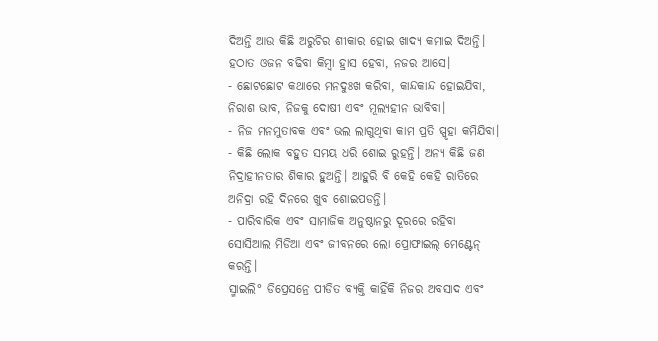ଦିଅନ୍ତି ଆଉ କିଛି ଅରୁଚିର ଶୀକାର ହୋଇ ଖାଦ୍ୟ କମାଇ ଦିଅନ୍ତି। ହଠାତ ଓଜନ ବଢିବା କିମ୍ବା ହ୍ରାସ ହେବା, ନଜର ଆସେ।
- ଛୋଟଛୋଟ କଥାରେ ମନଦୁଃଖ କରିବା, କାନ୍ଦକାନ୍ଦ ହୋଇଯିବା, ନିରାଶ ଭାବ, ନିଜକୁ ଦୋଷୀ ଏବଂ ମୂଲ୍ୟହୀନ ଭାବିବା।
- ନିଜ ମନମୁତାବକ ଏବଂ ଭଲ ଲାଗୁଥିବା କାମ ପ୍ରତି ସ୍ପୃହା କମିଯିବା।
- କିଛି ଲୋକ ବହୁତ ସମୟ ଧରି ଶୋଇ ରୁହନ୍ତି। ଅନ୍ୟ କିଛି ଜଣ ନିଦ୍ରାହୀନତାର ଶିକାର ହୁଅନ୍ତି। ଆହୁରି ବି କେହି କେହି ରାତିରେ ଅନିଦ୍ରା ରହି ଦିନରେ ଖୁବ ଶୋଇପଡନ୍ତି।
- ପାରିବାରିକ ଏବଂ ସାମାଜିକ ଅନୁଷ୍ଠାନରୁ ଦୂରରେ ରହିବା ସୋସିଆଲ ମିଡିଆ ଏବଂ ଜୀବନରେ ଲୋ ପ୍ରୋଫାଇଲ୍ ମେଣ୍ଟେନ୍ କରନ୍ତି।
ସ୍ମାଇଲି° ଡିପ୍ରେସନ୍ରେ ପୀଡିତ ବ୍ୟକ୍ତି କାହିଁକି ନିଜର ଅବସାଦ ଏବଂ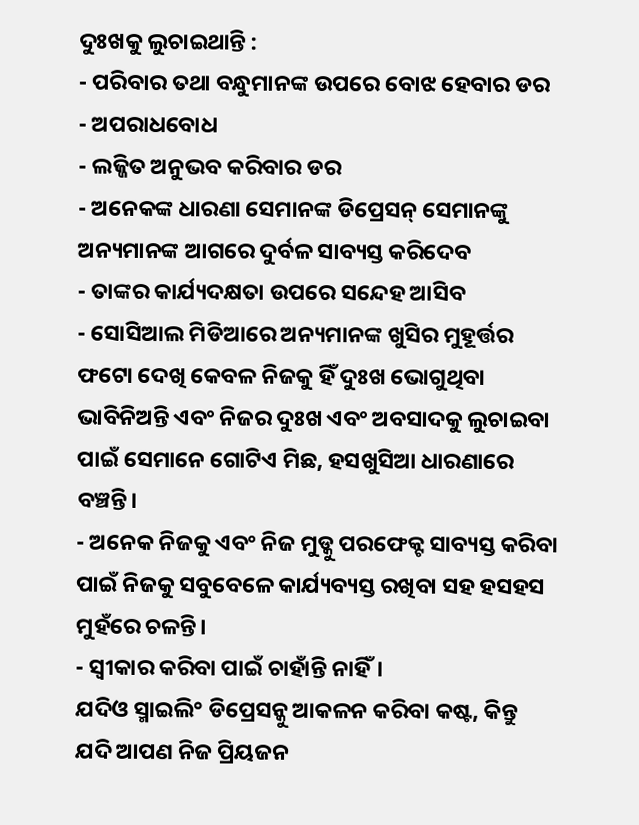ଦୁଃଖକୁ ଲୁଚାଇଥାନ୍ତି :
- ପରିବାର ତଥା ବନ୍ଧୁମାନଙ୍କ ଉପରେ ବୋଝ ହେବାର ଡର
- ଅପରାଧବୋଧ
- ଲଜ୍ଜିତ ଅନୁଭବ କରିବାର ଡର
- ଅନେକଙ୍କ ଧାରଣା ସେମାନଙ୍କ ଡିପ୍ରେସନ୍ ସେମାନଙ୍କୁ ଅନ୍ୟମାନଙ୍କ ଆଗରେ ଦୁର୍ବଳ ସାବ୍ୟସ୍ତ କରିଦେବ
- ତାଙ୍କର କାର୍ଯ୍ୟଦକ୍ଷତା ଉପରେ ସନ୍ଦେହ ଆସିବ
- ସୋସିଆଲ ମିଡିଆରେ ଅନ୍ୟମାନଙ୍କ ଖୁସିର ମୁହୂର୍ତ୍ତର ଫଟୋ ଦେଖି କେବଳ ନିଜକୁ ହିଁ ଦୁଃଖ ଭୋଗୁଥିବା ଭାବିନିଅନ୍ତି ଏବଂ ନିଜର ଦୁଃଖ ଏବଂ ଅବସାଦକୁ ଲୁଚାଇବା ପାଇଁ ସେମାନେ ଗୋଟିଏ ମିଛ, ହସଖୁସିଆ ଧାରଣାରେ ବଞ୍ଚନ୍ତି।
- ଅନେକ ନିଜକୁ ଏବଂ ନିଜ ମୁଡ୍କୁ ପରଫେକ୍ଟ ସାବ୍ୟସ୍ତ କରିବା ପାଇଁ ନିଜକୁ ସବୁବେଳେ କାର୍ଯ୍ୟବ୍ୟସ୍ତ ରଖିବା ସହ ହସହସ ମୁହଁରେ ଚଳନ୍ତି।
- ସ୍ୱୀକାର କରିବା ପାଇଁ ଚାହାଁନ୍ତି ନାହିଁ।
ଯଦିଓ ସ୍ମାଇଲି° ଡିପ୍ରେସନ୍କୁ ଆକଳନ କରିବା କଷ୍ଟ, କିନ୍ତୁ ଯଦି ଆପଣ ନିଜ ପ୍ରିୟଜନ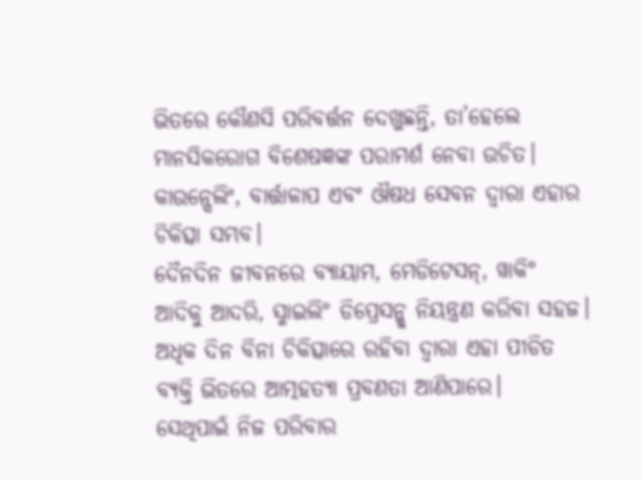ଭିତରେ କୌଣସି ପରିବର୍ତ୍ତନ ଦେଖୁଛନ୍ତି, ତା’ହେଲେ ମାନସିକରୋଗ ବିଶେଷଜ୍ଞଙ୍କ ପରାମର୍ଶ ନେବା ଉଚିତ। କାଉନ୍ସେଲିଂ, ବାର୍ତ୍ତାଳାପ ଏବଂ ଔଷଧ ସେବନ ଦ୍ୱାରା ଏହାର ଚିକିତ୍ସା ସମ୍ଭବ।
ଦୈନଦିନ ଜୀବନରେ ବ୍ୟାୟାମ, ମେଡିଟେସନ୍, ୱାକି° ଆଦିକୁ ଆଦରି, ସ୍ମାଇଲି° ଡିପ୍ରେସନ୍କୁ ନିୟନ୍ତ୍ରଣ କରିବା ସହଜ। ଅଧିକ ଦିନ ବିନା ଚିକିତ୍ସାରେ ରହିବା ଦ୍ୱାରା ଏହା ପୀଡିତ ବ୍ୟକ୍ତି ଭିତରେ ଆତ୍ମହତ୍ୟା ପ୍ରବଣତା ଆଣିପାରେ।
ସେଥିପାଇଁ ନିଜ ପରିବାର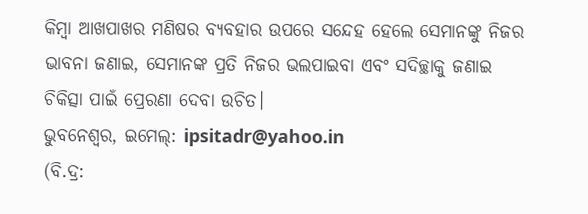କିମ୍ବା ଆଖପାଖର ମଣିଷର ବ୍ୟବହାର ଉପରେ ସନ୍ଦେହ ହେଲେ ସେମାନଙ୍କୁ ନିଜର ଭାବନା ଜଣାଇ, ସେମାନଙ୍କ ପ୍ରତି ନିଜର ଭଲପାଇବା ଏବଂ ସଦିଚ୍ଛାକୁ ଜଣାଇ ଚିକିତ୍ସା ପାଇଁ ପ୍ରେରଣା ଦେବା ଉଚିତ।
ଭୁବନେଶ୍ୱର, ଇମେଲ୍: ipsitadr@yahoo.in
(ବି.ଦ୍ର: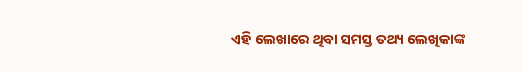ଏହି ଲେଖାରେ ଥିବା ସମସ୍ତ ତଥ୍ୟ ଲେଖିକାଙ୍କ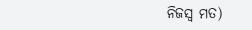ନିଜସ୍ୱ ମତ)